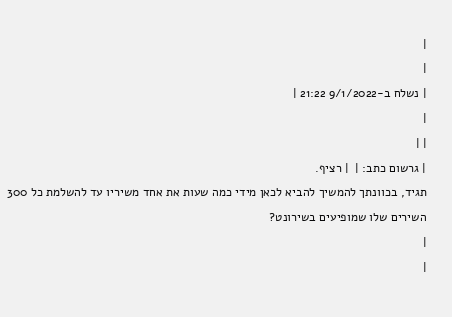|
|
| נשלח ב-9/1/2022 21:22 |
|
| |
| גרשום כתב: |  | רציף.
תגיד, בכוונתך להמשיך להביא לכאן מידי כמה שעות את אחד משיריו עד להשלמת כל 300 השירים שלו שמופיעים בשירונט?
|
|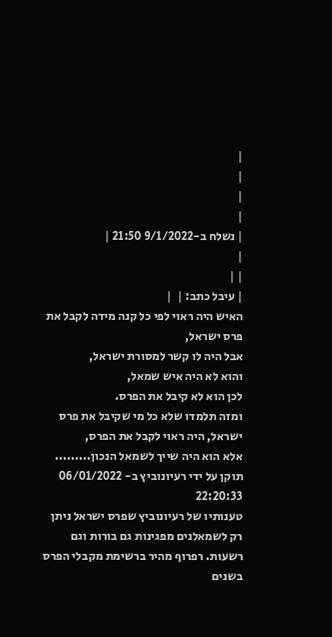|
|
|
|
| נשלח ב-9/1/2022 21:50 |
|
| |
| עיבל כתב: |  |
האיש היה ראוי לפי כל קנה מידה לקבל את פרס ישראל,
אבל היה לו קשר למסורת ישראל,
והוא לא היה איש שמאל,
לכן הוא לא קיבל את הפרס.
ומזה תלמדו שלא כל מי שקיבל את פרס ישראל, היה ראוי לקבל את הפרס,
אלא הוא היה שייך לשמאל הנכון.........
תוקן על ידי רעיונוביץ ב- 06/01/2022 22:20:33
טענותיו של רעיונוביץ שפרס ישראל ניתן רק לשמאלנים מפגינות גם בורות וגם רשעות. רפרוף מהיר ברשימת מקבלי הפרס בשנים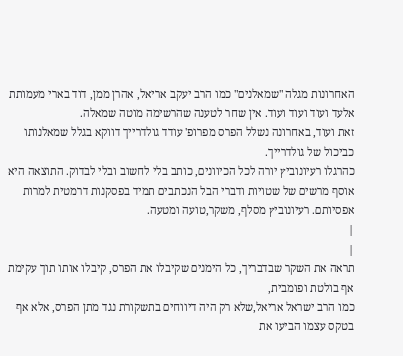האחרונות מגלה "שמאלנים" כמו הרב יעקב אריאל, אהרן ממן, דוד בארי מעמותת אלעד ועוד ועוד ועוד. אין שחר לטענה שהרשימה מוטה שמאלה.
זאת ועוד, באחרונה נשלל הפרס מפרופ' עודד גולדרייך דווקא בגלל שמאלנותו כביכול של גולדרייך.
כהרגלו רעיונוביץ יורה לכל הכיוונים, כותב בלי לחשוב ובלי לבדוק. התוצאה היא אוסף מרשים של שטויות ודברי הבל הנכתבים תמיד בפסקנות דרמטית למרות אפסיותם. רעיונוביץ מסלף, משקר,טועה ומטעה.
|
|
תראה את השקר שבדבריך, כל הימנים שקיבלו את הפרס, קיבלו אותו תוך עקימת אף בולטת ופומבית,
כמו הרב ישראל אריאל,שלא רק היה דיווחים בתשקורת נגד מתן הפרס, אלא אף בטקס עצמו הביעו את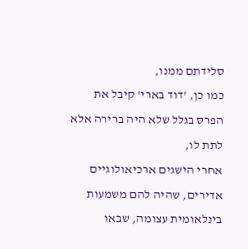סלידתם ממנו,
כמו כן, 'דוד בארי' קיבל את הפרס בגלל שלא היה ברירה אלא לתת לו,
אחרי הישגים ארכיאולוגיים אדירים, שהיה להם משמעות בינלאומית עצומה, שבאו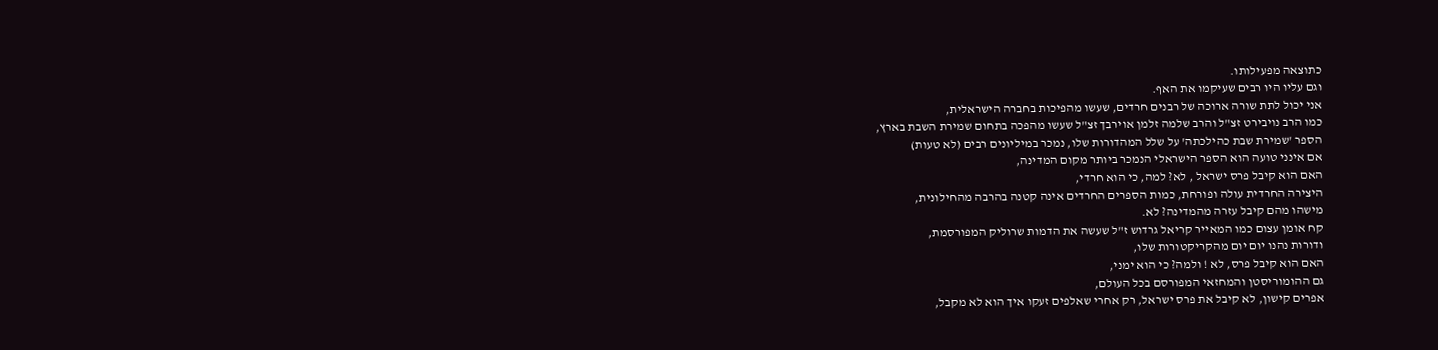כתוצאה מפעילותו.
וגם עליו היו רבים שעיקמו את האף.
אני יכול לתת שורה ארוכה של רבנים חרדים, שעשו מהפיכות בחברה הישראלית,
כמו הרב נויבירט זצ"ל והרב שלמה זלמן אוירבך זצ"ל שעשו מהפכה בתחום שמירת השבת בארץ,
הספר 'שמירת שבת כהילכתה' על שלל המהדורות שלו, נמכר במיליונים רבים (לא טעות)
אם אינני טועה הוא הספר הישראלי הנמכר ביותר מקום המדינה,
האם הוא קיבל פרס ישראל , לא? למה, כי הוא חרדי,
היצירה החרדית עולה ופורחת, כמות הספרים החרדים אינה קטנה בהרבה מהחילונית,
מישהו מהם קיבל עזרה מהמדינה? לא.
קח אומן עצום כמו המאייר קריאל גרדוש ז"ל שעשה את הדמות שרוליק המפורסמת,
ודורות נהנו יום יום מהקריקטורות שלו,
האם הוא קיבל פרס, לא ! ולמה? כי הוא ימני,
גם ההומוריסטן והמחזאי המפורסם בכל העולם,
אפרים קישון, לא קיבל את פרס ישראל, רק אחרי שאלפים זעקו איך הוא לא מקבל,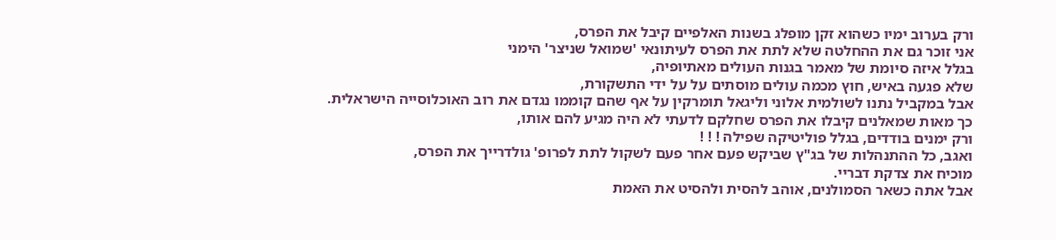ורק בערוב ימיו כשהוא זקן מופלג בשנות האלפיים קיבל את הפרס,
אני זוכר גם את ההחלטה שלא לתת את הפרס לעיתונאי 'שמואל שניצר' הימני
בגלל איזה סיומת של מאמר בגנות העולים מאתיופיה,
שלא פגעה באיש, חוץ מכמה עולים מוסתים על על ידי התשקורת,
אבל במקביל נתנו לשולמית אלוני וליגאל תומרקין על אף שהם קוממו נגדם את רוב האוכלוסייה הישראלית.
כך מאות שמאלנים קיבלו את הפרס שחלקם לדעתי לא היה מגיע להם אותו,
ורק ימנים בודדים, בגלל פוליטיקה שפילה ! ! !
ואגב, כל ההתנהלות של בג"ץ שביקש פעם אחר פעם לשקול לתת לפרופ' גולדרייך את הפרס,
מוכיח את צדקת דבריי.
אבל אתה כשאר הסמולנים, אוהב להסית ולהסיט את האמת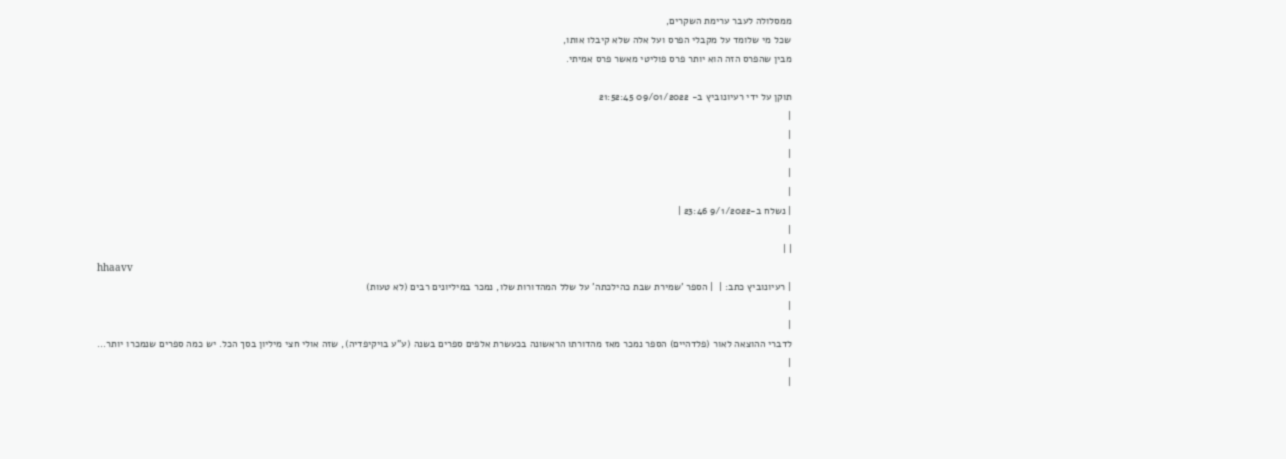ממסלולה לעבר ערימת השקרים,
שכל מי שלומד על מקבלי הפרס ועל אלה שלא קיבלו אותו,
מבין שהפרס הזה הוא יותר פרס פוליטי מאשר פרס אמיתי.

תוקן על ידי רעיונוביץ ב- 09/01/2022 21:52:45
|
|
|
|
|
| נשלח ב-9/1/2022 23:46 |
|
| |
hhaavv
| רעיונוביץ כתב: |  | הספר 'שמירת שבת כהילכתה' על שלל המהדורות שלו, נמכר במיליונים רבים (לא טעות)
|
|
לדברי ההוצאה לאור (פלדהיים) הספר נמכר מאז מהדורתו הראשונה בכעשרת אלפים ספרים בשנה (ע"ע בויקיפדיה), שזה אולי חצי מיליון בסך הכל. יש כמה ספרים שנמכרו יותר...
|
|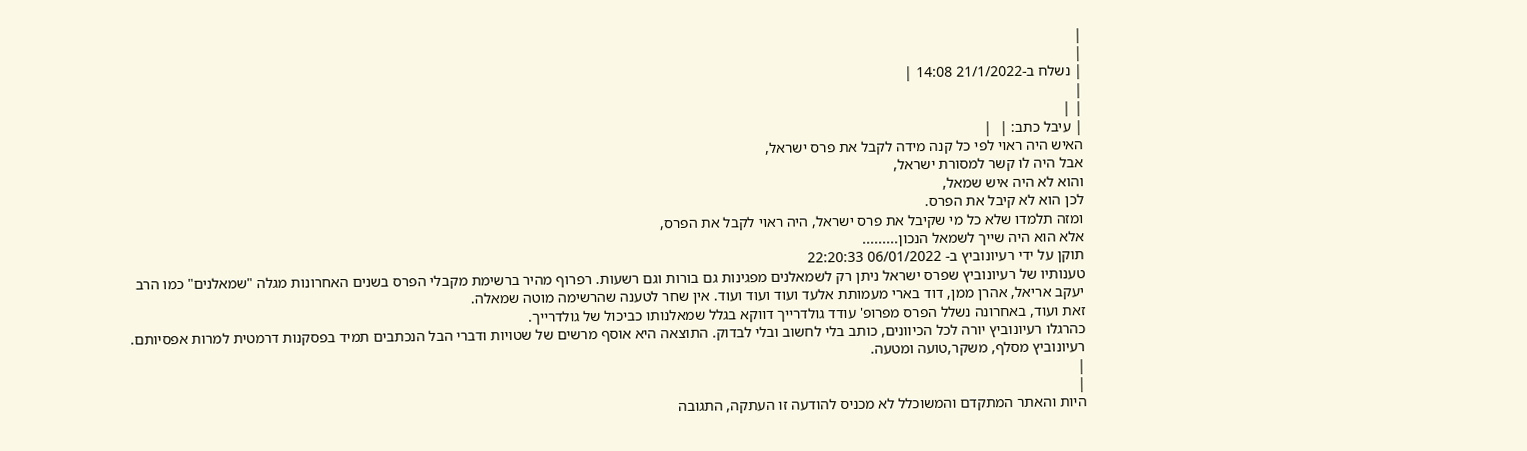|
|
| נשלח ב-21/1/2022 14:08 |
|
| |
| עיבל כתב: |  |
האיש היה ראוי לפי כל קנה מידה לקבל את פרס ישראל,
אבל היה לו קשר למסורת ישראל,
והוא לא היה איש שמאל,
לכן הוא לא קיבל את הפרס.
ומזה תלמדו שלא כל מי שקיבל את פרס ישראל, היה ראוי לקבל את הפרס,
אלא הוא היה שייך לשמאל הנכון.........
תוקן על ידי רעיונוביץ ב- 06/01/2022 22:20:33
טענותיו של רעיונוביץ שפרס ישראל ניתן רק לשמאלנים מפגינות גם בורות וגם רשעות. רפרוף מהיר ברשימת מקבלי הפרס בשנים האחרונות מגלה "שמאלנים" כמו הרב יעקב אריאל, אהרן ממן, דוד בארי מעמותת אלעד ועוד ועוד ועוד. אין שחר לטענה שהרשימה מוטה שמאלה.
זאת ועוד, באחרונה נשלל הפרס מפרופ' עודד גולדרייך דווקא בגלל שמאלנותו כביכול של גולדרייך.
כהרגלו רעיונוביץ יורה לכל הכיוונים, כותב בלי לחשוב ובלי לבדוק. התוצאה היא אוסף מרשים של שטויות ודברי הבל הנכתבים תמיד בפסקנות דרמטית למרות אפסיותם. רעיונוביץ מסלף, משקר,טועה ומטעה.
|
|
היות והאתר המתקדם והמשוכלל לא מכניס להודעה זו העתקה, התגובה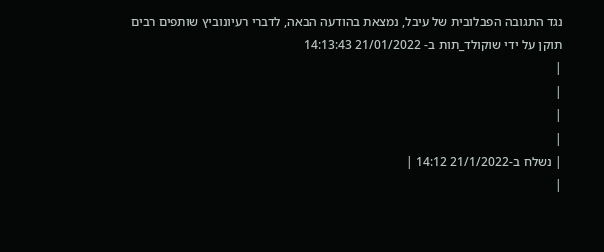נגד התגובה הפבלובית של עיבל, נמצאת בהודעה הבאה, לדברי רעיונוביץ שותפים רבים
תוקן על ידי שוקולד_תות ב- 21/01/2022 14:13:43
|
|
|
|
| נשלח ב-21/1/2022 14:12 |
|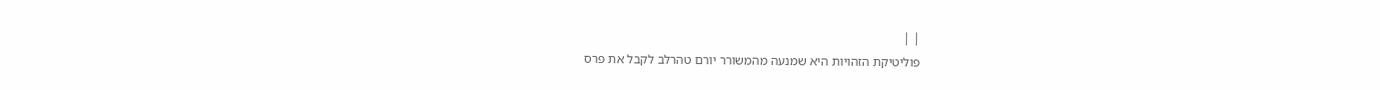| |
פוליטיקת הזהויות היא שמנעה מהמשורר יורם טהרלב לקבל את פרס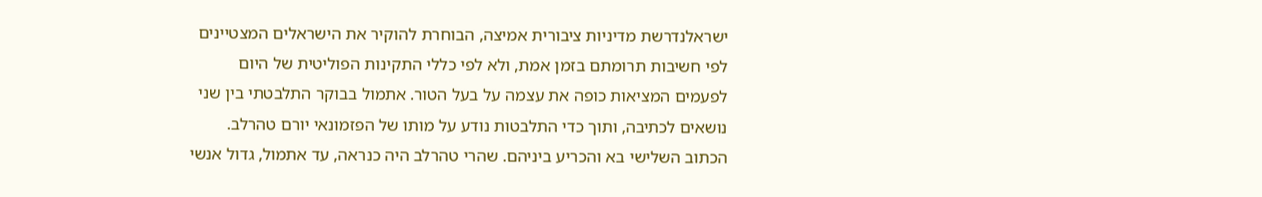ישראלנדרשת מדיניות ציבורית אמיצה, הבוחרת להוקיר את הישראלים המצטיינים לפי חשיבות תרומתם בזמן אמת, ולא לפי כללי התקינות הפוליטית של היום
לפעמים המציאות כופה את עצמה על בעל הטור. אתמול בבוקר התלבטתי בין שני נושאים לכתיבה, ותוך כדי התלבטות נודע על מותו של הפזמונאי יורם טהרלב. הכתוב השלישי בא והכריע ביניהם. שהרי טהרלב היה כנראה, עד אתמול, גדול אנשי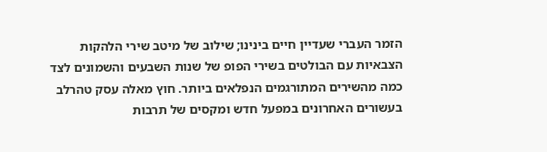הזמר העברי שעדיין חיים בינינו; שילוב של מיטב שירי הלהקות הצבאיות עם הבולטים בשירי הפופ של שנות השבעים והשמונים לצד כמה מהשירים המתורגמים הנפלאים ביותר. חוץ מאלה עסק טהרלב בעשורים האחרונים במפעל חדש ומקסים של תרבות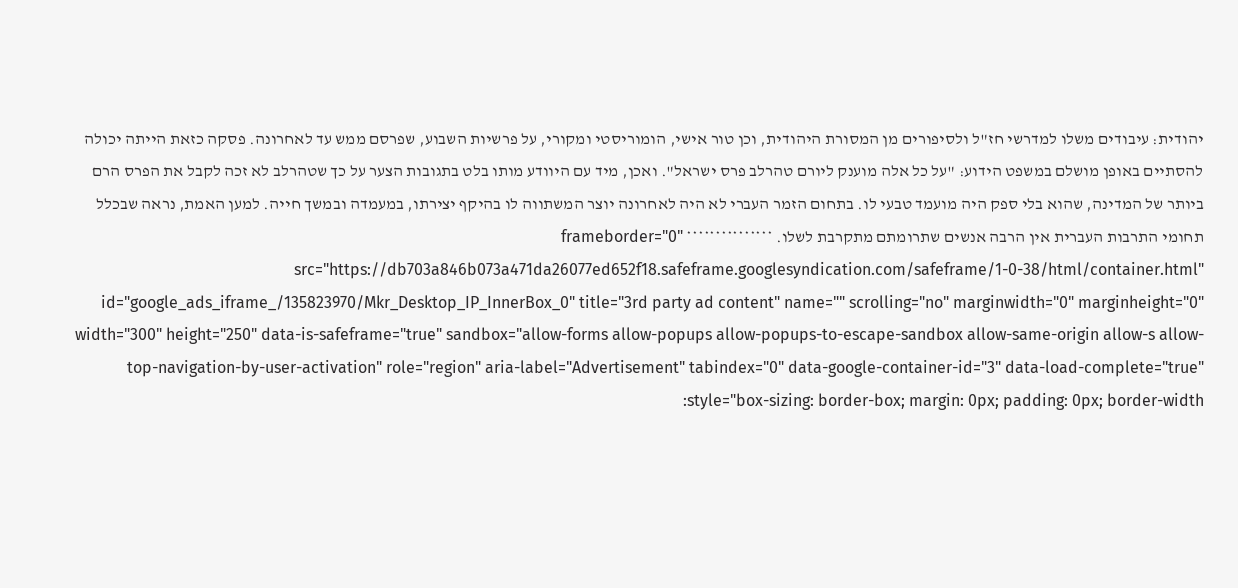יהודית: עיבודים משלו למדרשי חז"ל ולסיפורים מן המסורת היהודית, וכן טור אישי, הומוריסטי ומקורי, על פרשיות השבוע, שפרסם ממש עד לאחרונה. פסקה כזאת הייתה יכולה להסתיים באופן מושלם במשפט הידוע: "על כל אלה מוענק ליורם טהרלב פרס ישראל". ואכן, מיד עם היוודע מותו בלט בתגובות הצער על כך שטהרלב לא זכה לקבל את הפרס הרם ביותר של המדינה, שהוא בלי ספק היה מועמד טבעי לו. בתחום הזמר העברי לא היה לאחרונה יוצר המשתווה לו בהיקף יצירתו, במעמדה ובמשך חייה. למען האמת, נראה שבכלל תחומי התרבות העברית אין הרבה אנשים שתרומתם מתקרבת לשלו. *************** frameborder="0" src="https://db703a846b073a471da26077ed652f18.safeframe.googlesyndication.com/safeframe/1-0-38/html/container.html" id="google_ads_iframe_/135823970/Mkr_Desktop_IP_InnerBox_0" title="3rd party ad content" name="" scrolling="no" marginwidth="0" marginheight="0" width="300" height="250" data-is-safeframe="true" sandbox="allow-forms allow-popups allow-popups-to-escape-sandbox allow-same-origin allow-s allow-top-navigation-by-user-activation" role="region" aria-label="Advertisement" tabindex="0" data-google-container-id="3" data-load-complete="true" style="box-sizing: border-box; margin: 0px; padding: 0px; border-width: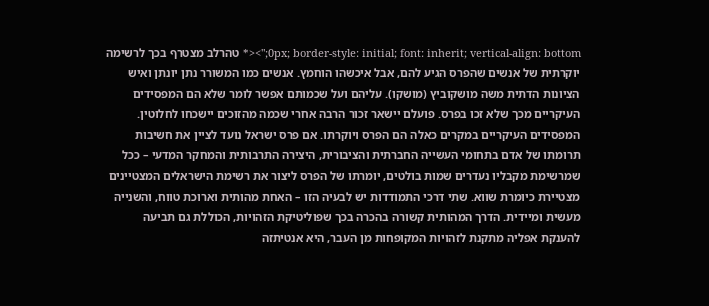0px; border-style: initial; font: inherit; vertical-align: bottom;"><* טהרלב מצטרף בכך לרשימה יוקרתית של אנשים שהפרס הגיע להם, אבל איכשהו הוחמץ. אנשים כמו המשורר נתן יונתן ואיש הציונות הדתית משה מושקוביץ (מושקו). עליהם ועל שכמותם אפשר לומר שלא הם המפסידים העיקריים מכך שלא זכו בפרס. פועלם יישאר זכור הרבה אחרי שכמה מהזוכים יישכחו לחלוטין. המפסידים העיקריים במקרים כאלה הם הפרס ויוקרתו. אם פרס ישראל נועד לציין את חשיבות תרומתו של אדם בתחומי העשייה החברתית והציבורית, היצירה התרבותית והמחקר המדעי – ככל שמרשימת מקבליו נעדרים שמות בולטים, יומרתו של הפרס ליצור את רשימת הישראלים המצטיינים מצטיירת כיומרת שווא. שתי דרכי התמודדות יש לבעיה הזו – האחת מהותית וארוכת טווח, והשנייה מעשית ומיידית. הדרך המהותית קשורה בהכרה בכך שפוליטיקת הזהויות, הכוללת גם תביעה להענקת אפליה מתקנת לזהויות המקופחות מן העבר, היא אנטיתזה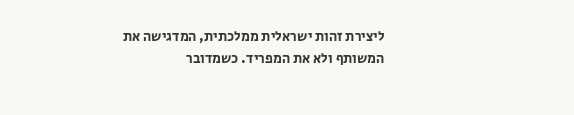ליצירת זהות ישראלית ממלכתית, המדגישה את המשותף ולא את המפריד. כשמדובר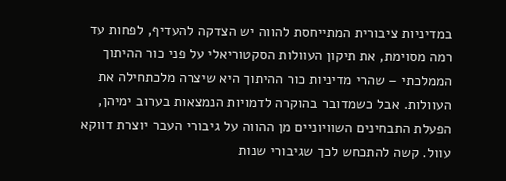במדיניות ציבורית המתייחסת להווה יש הצדקה להעדיף, לפחות עד רמה מסוימת, את תיקון העוולות הסקטוריאלי על פני כור ההיתוך הממלכתי – שהרי מדיניות כור ההיתוך היא שיצרה מלכתחילה את העוולות. אבל כשמדובר בהוקרה לדמויות הנמצאות בערוב ימיהן, הפעלת התבחינים השוויוניים מן ההווה על גיבורי העבר יוצרת דווקא עוול. קשה להתכחש לכך שגיבורי שנות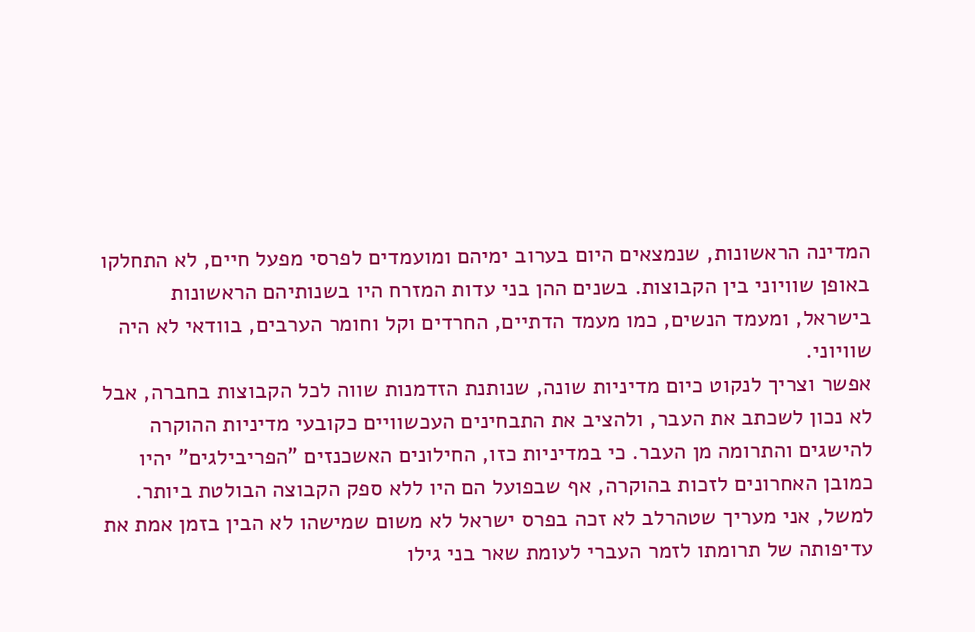המדינה הראשונות, שנמצאים היום בערוב ימיהם ומועמדים לפרסי מפעל חיים, לא התחלקו באופן שוויוני בין הקבוצות. בשנים ההן בני עדות המזרח היו בשנותיהם הראשונות בישראל, ומעמד הנשים, כמו מעמד הדתיים, החרדים וקל וחומר הערבים, בוודאי לא היה שוויוני.
אפשר וצריך לנקוט כיום מדיניות שונה, שנותנת הזדמנות שווה לכל הקבוצות בחברה, אבל לא נכון לשכתב את העבר, ולהציב את התבחינים העכשוויים כקובעי מדיניות ההוקרה להישגים והתרומה מן העבר. כי במדיניות כזו, החילונים האשכנזים "הפריבילגים" יהיו כמובן האחרונים לזכות בהוקרה, אף שבפועל הם היו ללא ספק הקבוצה הבולטת ביותר. למשל, אני מעריך שטהרלב לא זכה בפרס ישראל לא משום שמישהו לא הבין בזמן אמת את עדיפותה של תרומתו לזמר העברי לעומת שאר בני גילו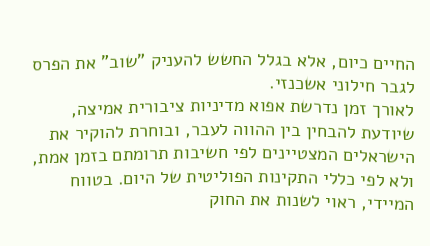החיים כיום, אלא בגלל החשש להעניק "שוב" את הפרס לגבר חילוני אשכנזי.
לאורך זמן נדרשת אפוא מדיניות ציבורית אמיצה, שיודעת להבחין בין ההווה לעבר, ובוחרת להוקיר את הישראלים המצטיינים לפי חשיבות תרומתם בזמן אמת, ולא לפי כללי התקינות הפוליטית של היום. בטווח המיידי, ראוי לשנות את החוק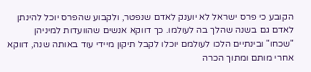הקובע כי פרס ישראל לא יוענק לאדם שנפטר, ולקבוע שהפרס יוכל להינתן לאדם גם בשנה שהלך בה לעולמו. כך דווקא אנשים שהוועדות למיניהן "שכחו" ובינתיים הלכו לעולמם יוכלו לקבל תיקון מיידי עוד באותה שנה, דווקא אחרי מותם ומתוך הכרה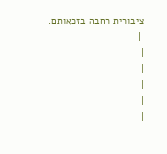ציבורית רחבה בזכאותם.
 |
|
|
|
|
|